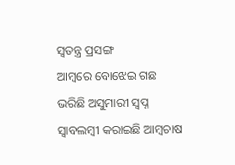ସ୍ବତନ୍ତ୍ର ପ୍ରସଙ୍ଗ
ଆମ୍ବରେ ବୋଝେଇ ଗଛ ଭରିଛି ଅସୁମାରୀ ସ୍ବପ୍ନ
ସ୍ବାବଲମ୍ବୀ କରାଇଛି ଆମ୍ବଚାଷ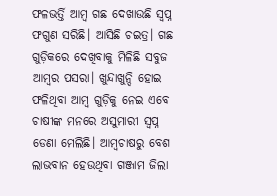ଫଳଭର୍ତ୍ତି ଆମ୍ବ ଗଛ ଦେଖାଉଛି ସ୍ବପ୍ନ
ଫଗୁଣ ସରିଛି। ଆସିଛି ଚଇତ୍ର। ଗଛ ଗୁଡ଼ିକରେ ଦେଖିବାକୁ ମିଳିଛି ସବୁଜ ଆମ୍ବର ପସରା। ଖୁନ୍ଦାଖୁନ୍ଦି ହୋଇ ଫଳିଥିବା ଆମ୍ବ ଗୁଡ଼ିକୁ ନେଇ ଏବେ ଚାଷୀଙ୍କ ମନରେ ଅସୁମାରୀ ସ୍ବପ୍ନ ଡେଣା ମେଲିଛି। ଆମ୍ବଚାଷରୁ ବେଶ ଲାଭବାନ ହେଉଥିବା ଗଞ୍ଜାମ ଜିଲା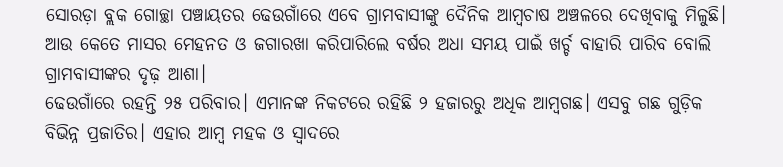ସୋରଡ଼ା ବ୍ଲକ ଗୋଚ୍ଛା ପଞ୍ଚାୟତର ଢେଉଗାଁରେ ଏବେ ଗ୍ରାମବାସୀଙ୍କୁ ଦୈନିକ ଆମ୍ବଚାଷ ଅଞ୍ଚଳରେ ଦେଖିବାକୁ ମିଳୁଛି। ଆଉ କେତେ ମାସର ମେହନତ ଓ ଜଗାରଖା କରିପାରିଲେ ବର୍ଷର ଅଧା ସମୟ ପାଇଁ ଖର୍ଚ୍ଚ ବାହାରି ପାରିବ ବୋଲି ଗ୍ରାମବାସୀଙ୍କର ଦୃଢ଼ ଆଶା।
ଢେଉଗାଁରେ ରହନ୍ତି ୨୫ ପରିବାର। ଏମାନଙ୍କ ନିକଟରେ ରହିଛି ୨ ହଜାରରୁ ଅଧିକ ଆମ୍ବଗଛ। ଏସବୁ ଗଛ ଗୁଡ଼ିକ ବିଭିନ୍ନ ପ୍ରଜାତିର। ଏହାର ଆମ୍ବ ମହକ ଓ ସ୍ବାଦରେ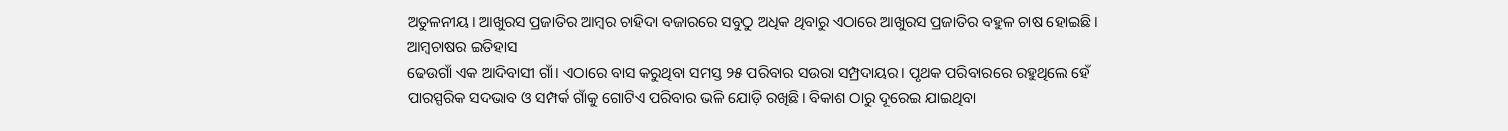ଅତୁଳନୀୟ। ଆଖୁରସ ପ୍ରଜାତିର ଆମ୍ବର ଚାହିଦା ବଜାରରେ ସବୁଠୁ ଅଧିକ ଥିବାରୁ ଏଠାରେ ଆଖୁରସ ପ୍ରଜାତିର ବହୁଳ ଚାଷ ହୋଇଛି।
ଆମ୍ବଚାଷର ଇତିହାସ
ଢେଉଗାଁ ଏକ ଆଦିବାସୀ ଗାଁ। ଏଠାରେ ବାସ କରୁଥିବା ସମସ୍ତ ୨୫ ପରିବାର ସଉରା ସମ୍ପ୍ରଦାୟର। ପୃଥକ ପରିବାରରେ ରହୁଥିଲେ ହେଁ ପାରସ୍ପରିକ ସଦଭାବ ଓ ସମ୍ପର୍କ ଗାଁକୁ ଗୋଟିଏ ପରିବାର ଭଳି ଯୋଡ଼ି ରଖିଛି। ବିକାଶ ଠାରୁ ଦୂରେଇ ଯାଇଥିବା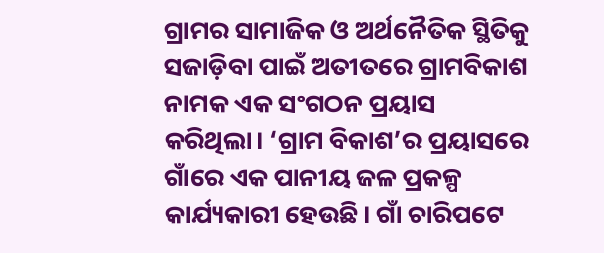ଗ୍ରାମର ସାମାଜିକ ଓ ଅର୍ଥନୈତିକ ସ୍ଥିତିକୁ ସଜାଡ଼ିବା ପାଇଁ ଅତୀତରେ ଗ୍ରାମବିକାଶ ନାମକ ଏକ ସଂଗଠନ ପ୍ରୟାସ କରିଥିଲା। ‘ଗ୍ରାମ ବିକାଶ’ର ପ୍ରୟାସରେ ଗାଁରେ ଏକ ପାନୀୟ ଜଳ ପ୍ରକଳ୍ପ କାର୍ଯ୍ୟକାରୀ ହେଉଛି। ଗାଁ ଚାରିପଟେ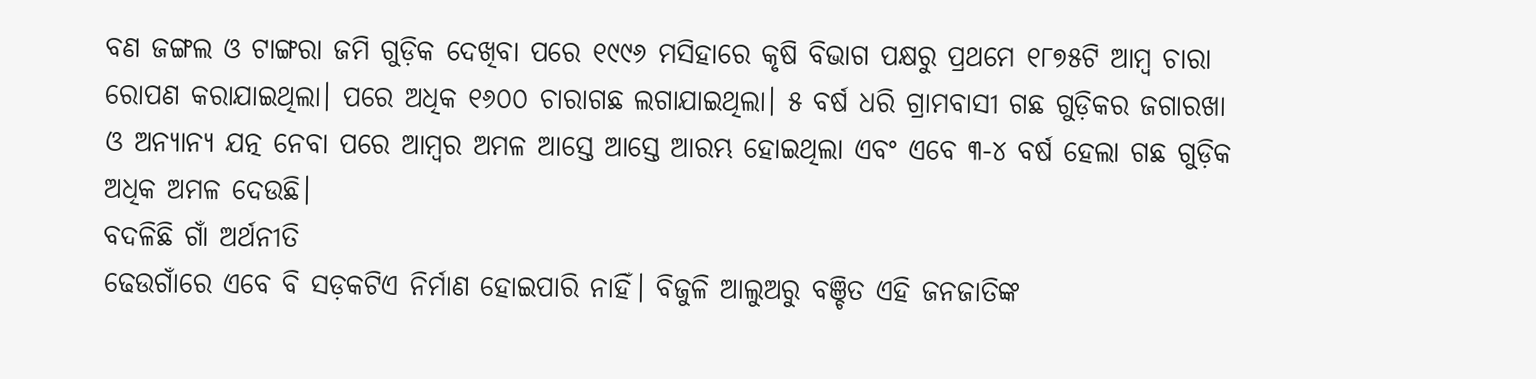ବଣ ଜଙ୍ଗଲ ଓ ଟାଙ୍ଗରା ଜମି ଗୁଡ଼ିକ ଦେଖିବା ପରେ ୧୯୯୬ ମସିହାରେ କୃଷି ବିଭାଗ ପକ୍ଷରୁ ପ୍ରଥମେ ୧୮୭୫ଟି ଆମ୍ବ ଚାରା ରୋପଣ କରାଯାଇଥିଲା। ପରେ ଅଧିକ ୧୬୦୦ ଚାରାଗଛ ଲଗାଯାଇଥିଲା। ୫ ବର୍ଷ ଧରି ଗ୍ରାମବାସୀ ଗଛ ଗୁଡ଼ିକର ଜଗାରଖା ଓ ଅନ୍ୟାନ୍ୟ ଯତ୍ନ ନେବା ପରେ ଆମ୍ବର ଅମଳ ଆସ୍ତେ ଆସ୍ତେ ଆରମ୍ଭ ହୋଇଥିଲା ଏବଂ ଏବେ ୩-୪ ବର୍ଷ ହେଲା ଗଛ ଗୁଡ଼ିକ ଅଧିକ ଅମଳ ଦେଉଛି।
ବଦଳିଛି ଗାଁ ଅର୍ଥନୀତି
ଢେଉଗାଁରେ ଏବେ ବି ସଡ଼କଟିଏ ନିର୍ମାଣ ହୋଇପାରି ନାହିଁ। ବିଜୁଳି ଆଲୁଅରୁ ବଞ୍ଚିତ ଏହି ଜନଜାତିଙ୍କ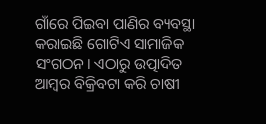ଗାଁରେ ପିଇବା ପାଣିର ବ୍ୟବସ୍ଥା କରାଇଛି ଗୋଟିଏ ସାମାଜିକ ସଂଗଠନ। ଏଠାରୁ ଉତ୍ପାଦିତ ଆମ୍ବର ବିକ୍ରିବଟା କରି ଚାଷୀ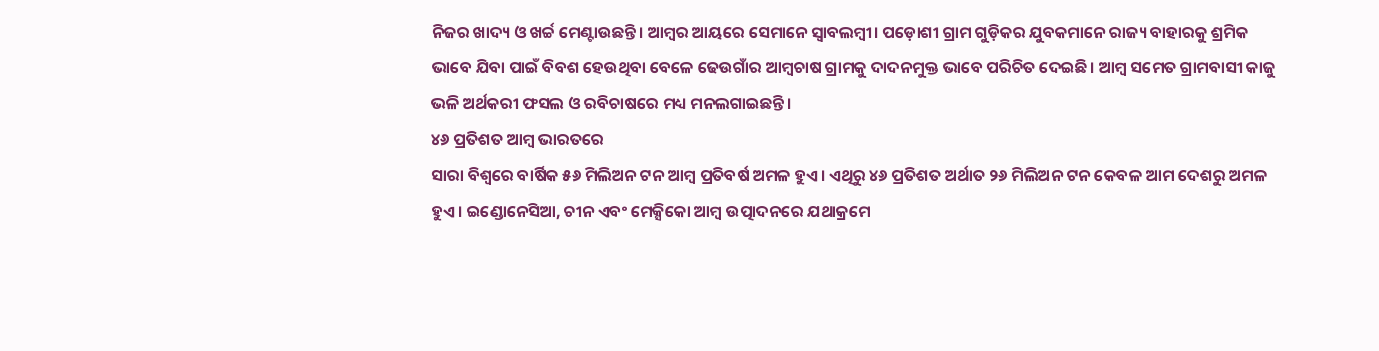ନିଜର ଖାଦ୍ୟ ଓ ଖର୍ଚ୍ଚ ମେଣ୍ଟାଉଛନ୍ତି। ଆମ୍ବର ଆୟରେ ସେମାନେ ସ୍ବାବଲମ୍ବୀ। ପଡ଼ୋଶୀ ଗ୍ରାମ ଗୁଡ଼ିକର ଯୁବକମାନେ ରାଜ୍ୟ ବାହାରକୁ ଶ୍ରମିକ ଭାବେ ଯିବା ପାଇଁ ବିବଶ ହେଉଥିବା ବେଳେ ଢେଉଗାଁର ଆମ୍ବଚାଷ ଗ୍ରାମକୁ ଦାଦନମୁକ୍ତ ଭାବେ ପରିଚିତ ଦେଇଛି। ଆମ୍ବ ସମେତ ଗ୍ରାମବାସୀ କାଜୁ ଭଳି ଅର୍ଥକରୀ ଫସଲ ଓ ରବିଚାଷରେ ମଧ୍ୟ ମନଲଗାଇଛନ୍ତି।
୪୬ ପ୍ରତିଶତ ଆମ୍ବ ଭାରତରେ
ସାରା ବିଶ୍ବରେ ବାର୍ଷିକ ୫୬ ମିଲିଅନ ଟନ ଆମ୍ବ ପ୍ରତିବର୍ଷ ଅମଳ ହୁଏ। ଏଥିରୁ ୪୬ ପ୍ରତିଶତ ଅର୍ଥାତ ୨୬ ମିଲିଅନ ଟନ କେବଳ ଆମ ଦେଶରୁ ଅମଳ ହୁଏ। ଇଣ୍ଡୋନେସିଆ, ଚୀନ ଏବଂ ମେକ୍ସିକୋ ଆମ୍ବ ଉତ୍ପାଦନରେ ଯଥାକ୍ରମେ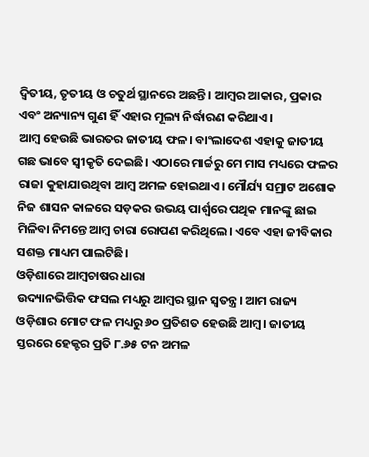ଦ୍ବିତୀୟ, ତୃତୀୟ ଓ ଚତୁର୍ଥ ସ୍ଥାନରେ ଅଛନ୍ତି। ଆମ୍ବର ଆକାର, ପ୍ରକାର ଏବଂ ଅନ୍ୟାନ୍ୟ ଗୁଣ ହିଁ ଏହାର ମୂଲ୍ୟ ନିର୍ଦ୍ଧାରଣ କରିଥାଏ।
ଆମ୍ବ ହେଉଛି ଭାରତର ଜାତୀୟ ଫଳ। ବାଂଲାଦେଶ ଏହାକୁ ଜାତୀୟ ଗଛ ଭାବେ ସ୍ବୀକୃତି ଦେଇଛି। ଏଠାରେ ମାର୍ଚ୍ଚରୁ ମେ ମାସ ମଧ୍ୟରେ ଫଳର ରାଜା କୁହାଯାଉଥିବା ଆମ୍ବ ଅମଳ ହୋଇଥାଏ। ମୌର୍ଯ୍ୟ ସମ୍ରାଟ ଅଶୋକ ନିଜ ଶାସନ କାଳରେ ସଡ଼କର ଉଭୟ ପାର୍ଶ୍ବରେ ପଥିକ ମାନଙ୍କୁ ଛାଇ ମିଳିବା ନିମନ୍ତେ ଆମ୍ବ ଚାରା ରୋପଣ କରିଥିଲେ। ଏବେ ଏହା ଜୀବିକାର ସଶକ୍ତ ମାଧ୍ୟମ ପାଲଟିଛି।
ଓଡ଼ିଶାରେ ଆମ୍ବଚାଷର ଧାରା
ଉଦ୍ୟାନଭିତ୍ତିକ ଫସଲ ମଧ୍ୟରୁ ଆମ୍ବର ସ୍ଥାନ ସ୍ବତନ୍ତ୍ର। ଆମ ରାଜ୍ୟ ଓଡ଼ିଶାର ମୋଟ ଫଳ ମଧ୍ୟରୁ ୬୦ ପ୍ରତିଶତ ହେଉଛି ଆମ୍ବ। ଜାତୀୟ ସ୍ତରରେ ହେକ୍ଟର ପ୍ରତି ୮.୬୫ ଟନ ଅମଳ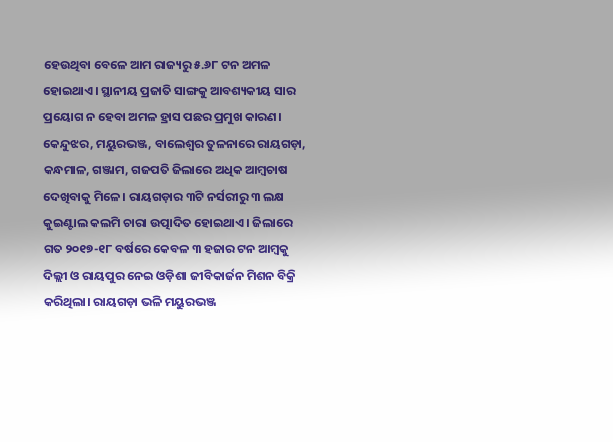ହେଉଥିବା ବେଳେ ଆମ ରାଜ୍ୟରୁ ୫.୬୮ ଟନ ଅମଳ ହୋଇଥାଏ। ସ୍ଥାନୀୟ ପ୍ରଜାତି ସାଙ୍ଗକୁ ଆବଶ୍ୟକୀୟ ସାର ପ୍ରୟୋଗ ନ ହେବା ଅମଳ ହ୍ରାସ ପଛର ପ୍ରମୁଖ କାରଣ। କେନ୍ଦୁଝର, ମୟୁରଭଞ୍ଜ, ବାଲେଶ୍ବର ତୁଳନାରେ ରାୟଗଡ଼ା, କନ୍ଧମାଳ, ଗଞ୍ଜାମ, ଗଜପତି ଜିଲାରେ ଅଧିକ ଆମ୍ବଚାଷ ଦେଖିବାକୁ ମିଳେ। ରାୟଗଡ଼ାର ୩ଟି ନର୍ସରୀରୁ ୩ ଲକ୍ଷ କୁଇଣ୍ଟାଲ କଲମି ଚାରା ଉତ୍ପାଦିତ ହୋଇଥାଏ। ଜିଲାରେ ଗତ ୨୦୧୭-୧୮ ବର୍ଷରେ କେବଳ ୩ ହଜାର ଟନ ଆମ୍ବକୁ ଦିଲ୍ଲୀ ଓ ରାୟପୁର ନେଇ ଓଡ଼ିଶା ଜୀବିକାର୍ଜନ ମିଶନ ବିକ୍ରି କରିଥିଲା। ରାୟଗଡ଼ା ଭଳି ମୟୁରଭଞ୍ଜ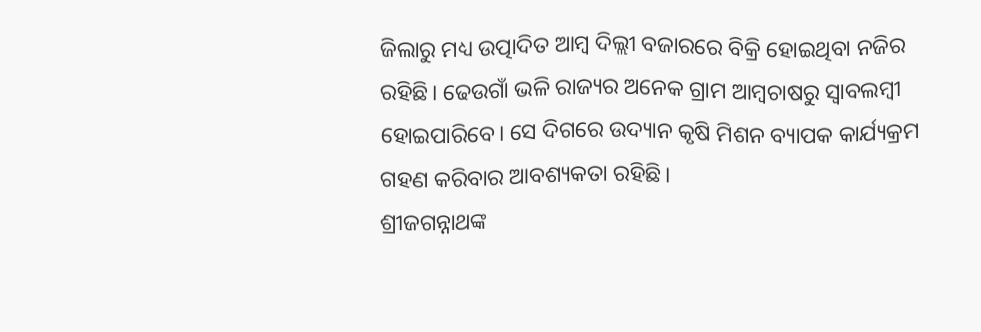ଜିଲାରୁ ମଧ୍ୟ ଉତ୍ପାଦିତ ଆମ୍ବ ଦିଲ୍ଲୀ ବଜାରରେ ବିକ୍ରି ହୋଇଥିବା ନଜିର ରହିଛି। ଢେଉଗାଁ ଭଳି ରାଜ୍ୟର ଅନେକ ଗ୍ରାମ ଆମ୍ବଚାଷରୁ ସ୍ବାବଲମ୍ବୀ ହୋଇପାରିବେ। ସେ ଦିଗରେ ଉଦ୍ୟାନ କୃଷି ମିଶନ ବ୍ୟାପକ କାର୍ଯ୍ୟକ୍ରମ ଗହଣ କରିବାର ଆବଶ୍ୟକତା ରହିଛି।
ଶ୍ରୀଜଗନ୍ନାଥଙ୍କ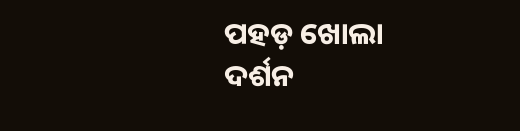ପହଡ଼ ଖୋଲା ଦର୍ଶନ